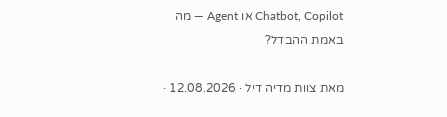Chatbot, Copilot או Agent — מה באמת ההבדל?

מאת צוות מדיה דיל · 12.08.2026 ·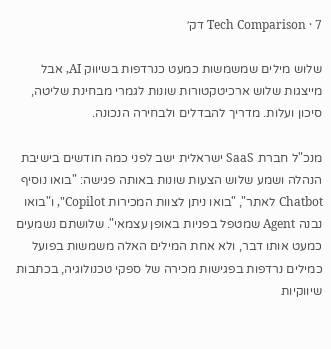Tech Comparison · 7 דק׳

שלוש מילים שמשמשות כמעט כנרדפות בשיווק AI, אבל מייצגות שלוש ארכיטקטורות שונות לגמרי מבחינת שליטה, סיכון ועלות. מדריך להבדלים ולבחירה הנכונה.

מנכ"ל חברת SaaS ישראלית ישב לפני כמה חודשים בישיבת הנהלה ושמע שלוש הצעות שונות באותה פגישה: "בואו נוסיף Chatbot לאתר", "בואו ניתן לצוות המכירות Copilot", ו"בואו נבנה Agent שמטפל בפניות באופן עצמאי". שלושתם נשמעים כמעט אותו דבר, ולא אחת המילים האלה משמשות בפועל כמילים נרדפות בפגישות מכירה של ספקי טכנולוגיה, בכתבות שיווקיות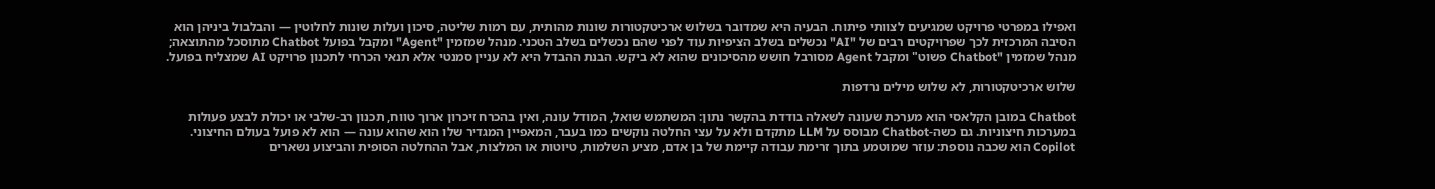ואפילו במפרטי פרויקט שמגיעים לצוותי פיתוח. הבעיה היא שמדובר בשלוש ארכיטקטורות שונות מהותית, עם רמות שליטה, סיכון ועלות שונות לחלוטין — והבלבול ביניהן הוא הסיבה המרכזית לכך שפרויקטים רבים של "AI" נכשלים בשלב הציפיות עוד לפני שהם נכשלים בשלב הטכני. מנהל שמזמין "Agent" ומקבל בפועל Chatbot מתוסכל מהתוצאה; מנהל שמזמין "Chatbot פשוט" ומקבל Agent מסורבל חושש מהסיכונים שהוא לא ביקש. הבנת ההבדל היא לא עניין סמנטי אלא תנאי הכרחי לתכנון פרויקט AI שמצליח בפועל.

שלוש ארכיטקטורות, לא שלוש מילים נרדפות

Chatbot במובן הקלאסי הוא מערכת שעונה לשאלה בודדת בהקשר נתון: המשתמש שואל, המודל עונה, ואין בהכרח זיכרון ארוך טווח, תכנון רב-שלבי או יכולת לבצע פעולות במערכות חיצוניות. גם כשה-Chatbot מבוסס על LLM מתקדם ולא על עצי החלטה נוקשים כמו בעבר, המאפיין המגדיר שלו הוא שהוא עונה — הוא לא פועל בעולם החיצוני. Copilot הוא שכבה נוספת: עוזר שמוטמע בתוך זרימת עבודה קיימת של בן אדם, מציע השלמות, טיוטות או המלצות, אבל ההחלטה הסופית והביצוע נשארים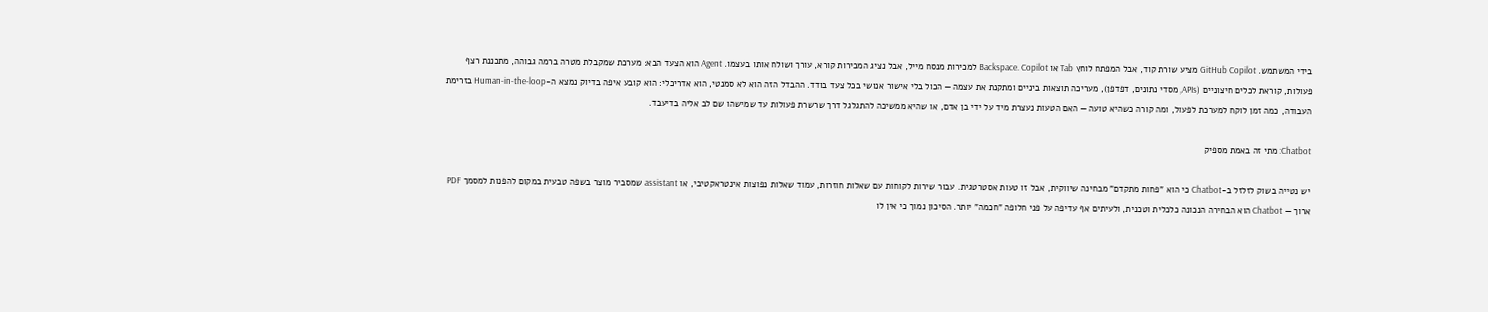בידי המשתמש. GitHub Copilot מציע שורת קוד, אבל המפתח לוחץ Tab או Backspace. Copilot למכירות מנסח מייל, אבל נציג המכירות קורא, עורך ושולח אותו בעצמו. Agent הוא הצעד הבא: מערכת שמקבלת מטרה ברמה גבוהה, מתכננת רצף פעולות, קוראת לכלים חיצוניים (APIs, מסדי נתונים, דפדפן), מעריכה תוצאות ביניים ומתקנת את עצמה — הכול בלי אישור אנושי בכל צעד בודד. ההבדל הזה הוא לא סמנטי, הוא אדריכלי: הוא קובע איפה בדיוק נמצא ה-Human-in-the-loop בזרימת העבודה, כמה זמן לוקח למערכת לפעול, ומה קורה כשהיא טועה — האם הטעות נעצרת מיד על ידי בן אדם, או שהיא ממשיכה להתגלגל דרך שרשרת פעולות עד שמישהו שם לב אליה בדיעבד.

Chatbot: מתי זה באמת מספיק

יש נטייה בשוק לזלזל ב-Chatbot כי הוא "פחות מתקדם" מבחינה שיווקית, אבל זו טעות אסטרטגית. עבור שירות לקוחות עם שאלות חוזרות, עמוד שאלות נפוצות אינטראקטיבי, או assistant שמסביר מוצר בשפה טבעית במקום להפנות למסמך PDF ארוך — Chatbot הוא הבחירה הנכונה כלכלית וטכנית, ולעיתים אף עדיפה על פני חלופה "חכמה" יותר. הסיכון נמוך כי אין לו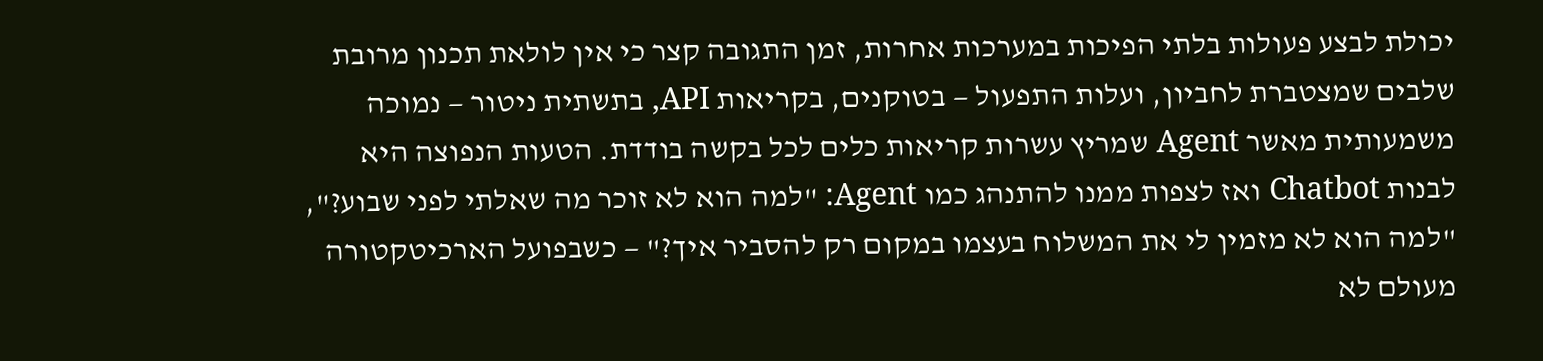יכולת לבצע פעולות בלתי הפיכות במערכות אחרות, זמן התגובה קצר כי אין לולאת תכנון מרובת שלבים שמצטברת לחביון, ועלות התפעול — בטוקנים, בקריאות API, בתשתית ניטור — נמוכה משמעותית מאשר Agent שמריץ עשרות קריאות כלים לכל בקשה בודדת. הטעות הנפוצה היא לבנות Chatbot ואז לצפות ממנו להתנהג כמו Agent: "למה הוא לא זוכר מה שאלתי לפני שבוע?", "למה הוא לא מזמין לי את המשלוח בעצמו במקום רק להסביר איך?" — כשבפועל הארכיטקטורה מעולם לא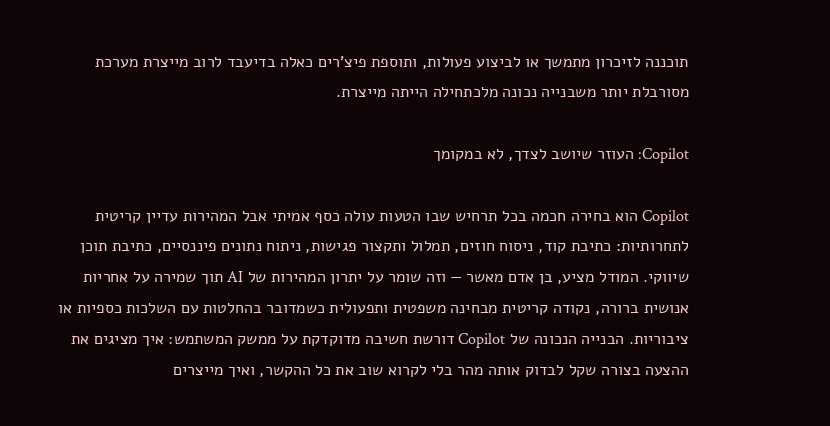תוכננה לזיכרון מתמשך או לביצוע פעולות, ותוספת פיצ'רים כאלה בדיעבד לרוב מייצרת מערכת מסורבלת יותר משבנייה נכונה מלכתחילה הייתה מייצרת.

Copilot: העוזר שיושב לצדך, לא במקומך

Copilot הוא בחירה חכמה בכל תרחיש שבו הטעות עולה כסף אמיתי אבל המהירות עדיין קריטית לתחרותיות: כתיבת קוד, ניסוח חוזים, תמלול ותקצור פגישות, ניתוח נתונים פיננסיים, כתיבת תוכן שיווקי. המודל מציע, בן אדם מאשר — וזה שומר על יתרון המהירות של AI תוך שמירה על אחריות אנושית ברורה, נקודה קריטית מבחינה משפטית ותפעולית כשמדובר בהחלטות עם השלכות כספיות או ציבוריות. הבנייה הנכונה של Copilot דורשת חשיבה מדוקדקת על ממשק המשתמש: איך מציגים את ההצעה בצורה שקל לבדוק אותה מהר בלי לקרוא שוב את כל ההקשר, ואיך מייצרים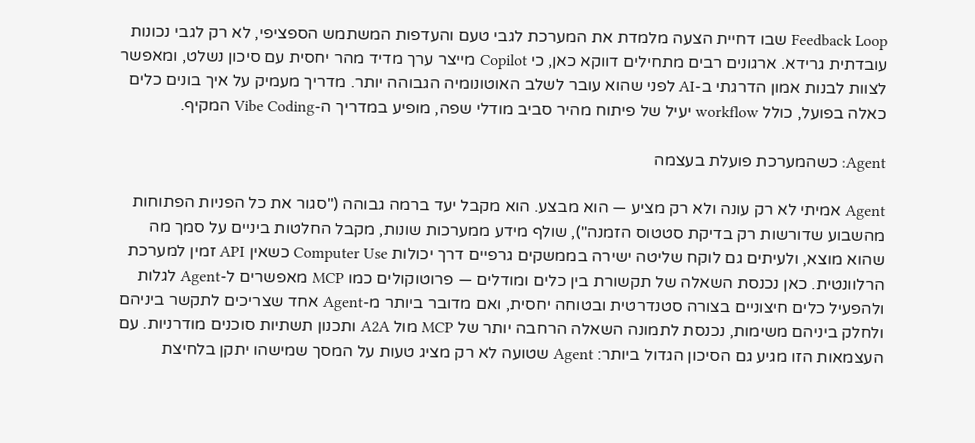Feedback Loop שבו דחיית הצעה מלמדת את המערכת לגבי טעם והעדפות המשתמש הספציפי, לא רק לגבי נכונות עובדתית גרידא. ארגונים רבים מתחילים דווקא כאן, כי Copilot מייצר ערך מדיד מהר יחסית עם סיכון נשלט, ומאפשר לצוות לבנות אמון הדרגתי ב-AI לפני שהוא עובר לשלב האוטונומיה הגבוהה יותר. מדריך מעמיק על איך בונים כלים כאלה בפועל, כולל workflow יעיל של פיתוח מהיר סביב מודלי שפה, מופיע במדריך ה-Vibe Coding המקיף.

Agent: כשהמערכת פועלת בעצמה

Agent אמיתי לא רק עונה ולא רק מציע — הוא מבצע. הוא מקבל יעד ברמה גבוהה ("סגור את כל הפניות הפתוחות מהשבוע שדורשות רק בדיקת סטטוס הזמנה"), שולף מידע ממערכות שונות, מקבל החלטות ביניים על סמך מה שהוא מוצא, ולעיתים גם לוקח שליטה ישירה בממשקים גרפיים דרך יכולות Computer Use כשאין API זמין למערכת הרלוונטית. כאן נכנסת השאלה של תקשורת בין כלים ומודלים — פרוטוקולים כמו MCP מאפשרים ל-Agent לגלות ולהפעיל כלים חיצוניים בצורה סטנדרטית ובטוחה יחסית, ואם מדובר ביותר מ-Agent אחד שצריכים לתקשר ביניהם ולחלק ביניהם משימות, נכנסת לתמונה השאלה הרחבה יותר של MCP מול A2A ותכנון תשתיות סוכנים מודרניות. עם העצמאות הזו מגיע גם הסיכון הגדול ביותר: Agent שטועה לא רק מציג טעות על המסך שמישהו יתקן בלחיצת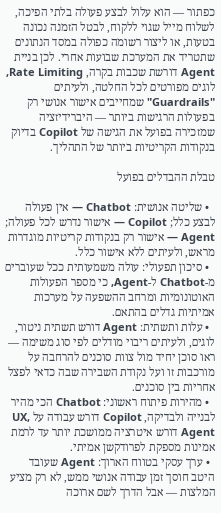כפתור — הוא עלול לבצע פעולה בלתי הפיכה, לשלוח מייל שגוי ללקוח, לבטל הזמנה נכונה בטעות, או ליצור רשומה כפולה במסד הנתונים שתטריד את המערכת שבועות אחרי. לכן בניית Agent דורשת שכבות בקרה, Rate Limiting, לוגים מפורטים לכל החלטה, ולעיתים "Guardrails" שמחייבים אישור אנושי רק בפעולות הרגישות ביותר — היברידיזציה שמזכירה בפועל את הגישה של Copilot בדיוק בנקודות הקריטיות ביותר של התהליך.

טבלת ההבדלים בפועל

  • שליטה אנושית: Chatbot — אין פעולה לבצע כלל; Copilot — אישור נדרש לכל פעולה; Agent — אישור רק בנקודות קריטיות מוגדרות מראש, ולעיתים ללא אישור כלל.
  • סיכון תפעולי: עולה משמעותית ככל שעוברים מ-Chatbot ל-Agent, כי מספר הפעולות האוטונומיות ומרחב ההשפעה על מערכות אמיתיות גדלים בהתאם.
  • עלות ותשתית: Agent דורש תשתית ניטור, לוגים, ולעיתים ריבוי מודלים לפי סוג משימה — ראו סוכן יחיד מול צוות סוכנים להרחבה על מורכבות זו ועל נקודת השבירה שבה כדאי לפצל אחריות בין סוכנים.
  • מהירות פיתוח ראשוני: Chatbot הכי מהיר לבנייה ולבדיקה, Copilot דורש עבודה על UX, Agent דורש איטרציה ממושכת יותר עד לרמת אמינות מספקת לפרודקשן אמיתי.
  • ערך עסקי בטווח הארוך: Agent שעובד היטב חוסך זמן עבודה אנושי ממש, לא רק מציע המלצות — אבל הדרך לשם ארוכה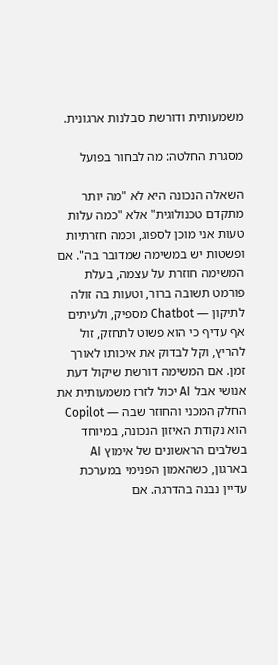משמעותית ודורשת סבלנות ארגונית.

מסגרת החלטה: מה לבחור בפועל

השאלה הנכונה היא לא "מה יותר מתקדם טכנולוגית" אלא "כמה עלות טעות אני מוכן לספוג, וכמה חזרתיות ופשטות יש במשימה שמדובר בה". אם המשימה חוזרת על עצמה, בעלת פורמט תשובה ברור, וטעות בה זולה לתיקון — Chatbot מספיק, ולעיתים אף עדיף כי הוא פשוט לתחזק, זול להריץ, וקל לבדוק את איכותו לאורך זמן. אם המשימה דורשת שיקול דעת אנושי אבל AI יכול לזרז משמעותית את החלק המכני והחוזר שבה — Copilot הוא נקודת האיזון הנכונה, במיוחד בשלבים הראשונים של אימוץ AI בארגון, כשהאמון הפנימי במערכת עדיין נבנה בהדרגה. אם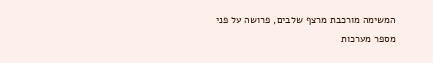המשימה מורכבת מרצף שלבים, פרושה על פני מספר מערכות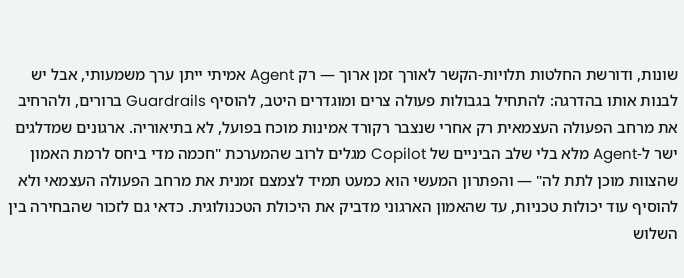שונות, ודורשת החלטות תלויות-הקשר לאורך זמן ארוך — רק Agent אמיתי ייתן ערך משמעותי, אבל יש לבנות אותו בהדרגה: להתחיל בגבולות פעולה צרים ומוגדרים היטב, להוסיף Guardrails ברורים, ולהרחיב את מרחב הפעולה העצמאית רק אחרי שנצבר רקורד אמינות מוכח בפועל, לא בתיאוריה. ארגונים שמדלגים ישר ל-Agent מלא בלי שלב הביניים של Copilot מגלים לרוב שהמערכת "חכמה מדי ביחס לרמת האמון שהצוות מוכן לתת לה" — והפתרון המעשי הוא כמעט תמיד לצמצם זמנית את מרחב הפעולה העצמאי ולא להוסיף עוד יכולות טכניות, עד שהאמון הארגוני מדביק את היכולת הטכנולוגית. כדאי גם לזכור שהבחירה בין השלוש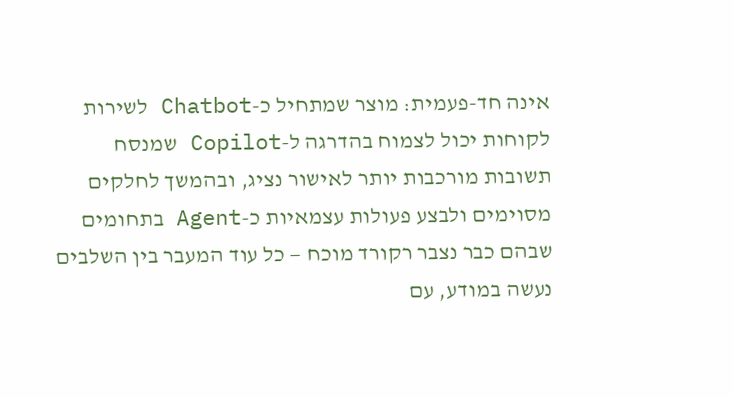אינה חד-פעמית: מוצר שמתחיל כ-Chatbot לשירות לקוחות יכול לצמוח בהדרגה ל-Copilot שמנסח תשובות מורכבות יותר לאישור נציג, ובהמשך לחלקים מסוימים ולבצע פעולות עצמאיות כ-Agent בתחומים שבהם כבר נצבר רקורד מוכח — כל עוד המעבר בין השלבים נעשה במודע, עם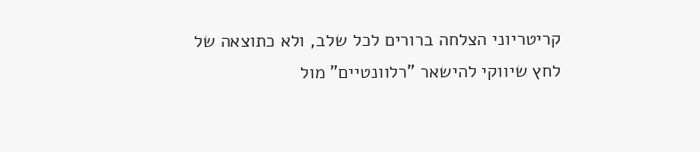קריטריוני הצלחה ברורים לכל שלב, ולא כתוצאה של לחץ שיווקי להישאר "רלוונטיים" מול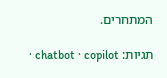המתחרים.

תגיות: chatbot · copilot ·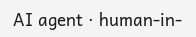AI agent · human-in-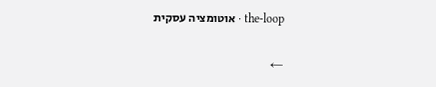the-loop · אוטומציה עסקית

←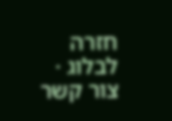חזרה לבלוג · צור קשר